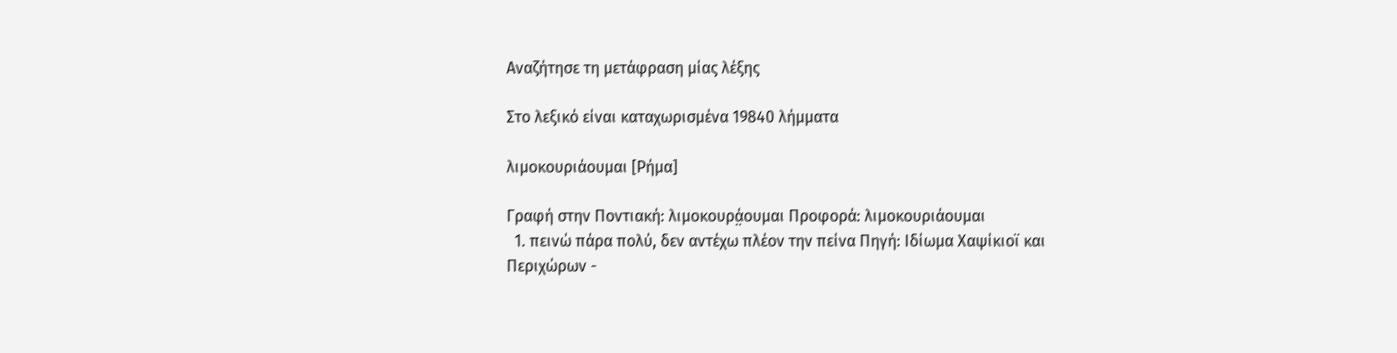Αναζήτησε τη μετάφραση μίας λέξης

Στο λεξικό είναι καταχωρισμένα 19840 λήμματα

λιμοκουριάουμαι [Ρήμα]

Γραφή στην Ποντιακή: λιμοκουρά̤ουμαι Προφορά: λιμοκουριάουμαι
  1. πεινώ πάρα πολύ, δεν αντέχω πλέον την πείνα Πηγή: Ιδίωμα Χαψίκιοϊ και Περιχώρων -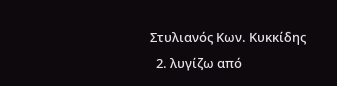Στυλιανός Κων. Κυκκίδης
  2. λυγίζω από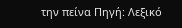την πείνα Πηγή: Λεξικό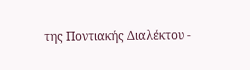της Ποντιακής Διαλέκτου -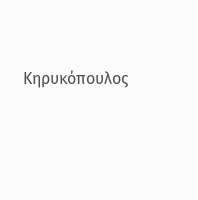Κηρυκόπουλος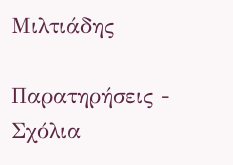Μιλτιάδης

Παρατηρήσεις - Σχόλια